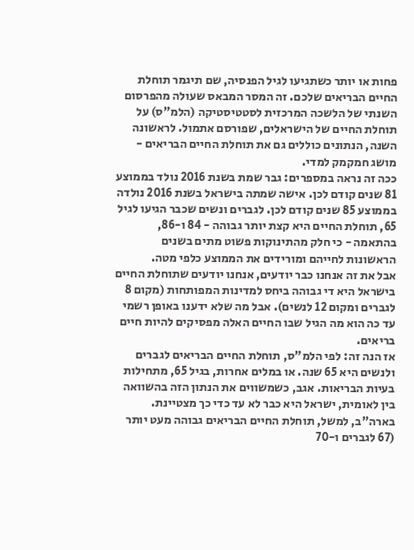פחות או יותר כשתגיעו לגיל הפנסיה, שם תיגמר תוחלת החיים הבריאים שלכם. זה המסר המבאס שעולה מהפרסום השנתי של הלשכה המרכזית לסטטיסטיקה (הלמ"ס) על תוחלת החיים של הישראלים, שפורסם אתמול. לראשונה השנה, הנתונים כוללים גם את תוחלת החיים הבריאים - מושג חמקמק למדי.
ככה זה נראה במספרים: גבר שמת בשנת 2016 נולד בממוצע 81 שנים קודם לכן. אישה שמתה בישראל בשנת 2016 נולדה בממוצע 85 שנים קודם לכן. לגברים ונשים שכבר הגיעו לגיל 65, תוחלת החיים היא קצת יותר גבוהה - 84 ו-86, בהתאמה - כי חלק מהתינוקות פשוט מתים בשנים הראשונות לחייהם ומורידים את הממוצע כלפי מטה.
אבל את זה אנחנו כבר יודעים, אנחנו יודעים שתוחלת החיים בישראל היא די גבוהה ביחס למדינות המפותחות (מקום 8 לגברים ומקום 12 לנשים). אבל מה שלא ידענו באופן רשמי עד כה הוא מה הגיל שבו החיים האלה מפסיקים להיות חיים בריאים.
אז הנה זה: לפי הלמ"ס, תוחלת החיים הבריאים לגברים ולנשים היא 65 שנה. או במלים אחרות, בגיל 65, מתחילות בעיות הבריאות. אגב, כשמשווים את הנתון הזה בהשוואה בין לאומית, ישראל היא כבר לא עד כדי כך מצטיינת. בארה"ב, למשל, תוחלת החיים הבריאים גבוהה מעט יותר (67 לגברים ו-70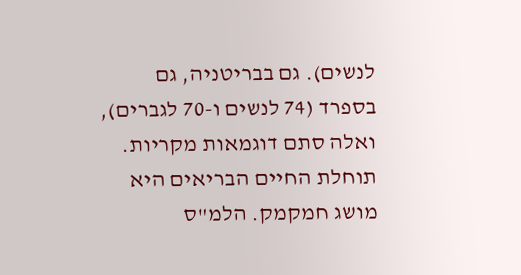לנשים). גם בבריטניה, גם בספרד (74 לנשים ו-70 לגברים), ואלה סתם דוגמאות מקריות.
תוחלת החיים הבריאים היא מושג חמקמק. הלמ"ס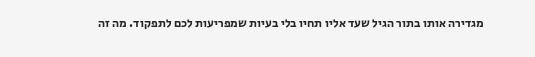מגדירה אותו בתור הגיל שעד אליו תחיו בלי בעיות שמפריעות לכם לתפקוד. מה זה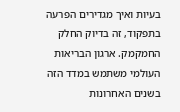בעיות ואיך מגדירים הפרעה בתפקוד, זה בדיוק החלק החמקמק. ארגון הבריאות העולמי משתמש במדד הזה בשנים האחרונות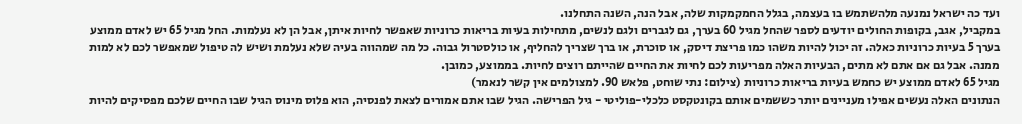ועד כה ישראל נמנעה מלהשתמש בו בעצמה, בגלל החמקמקות שלה, אבל הנה, השנה התחלנו.
במקביל, אגב, בקופות החולים יודעים לספר שהחל מגיל 60 בערך, גם לגברים ולגם לנשים, מתחילות בעיות בריאות כרוניות שאפשר לחיות איתן, אבל הן לא נעלמות. החל מגיל 65 יש לאדם ממוצע בערך 5 בעיות כרוניות כאלה. זה יכול להיות משהו כמו פריצת דיסק, או סוכרת, או ברך שצריך להחליף, או כולסטרול גבוה. כל מה שמהווה בעיה שלא נעלמת ושיש לה טיפול שמאפשר לכם לא למות ממנה. אבל גם אם אתם לא מתים, הבעיות האלה מפריעות לכם לחיות את החיים שהייתם רוצים לחיות. בממוצע, כמובן.
מגיל 65 לאדם ממוצע יש כחמש בעיות בריאות כרוניות (צילום: נתי שוחט, פלאש 90. למצולמים אין קשר לנאמר)
הנתונים האלה נעשים אפילו מעניינים יותר כששמים אותם בקונטקסט כלכלי-פוליטי - גיל הפרישה. הגיל שבו אתם אמורים לצאת לפנסיה, הוא פלוס מינוס הגיל שבו החיים שלכם מפסיקים להיות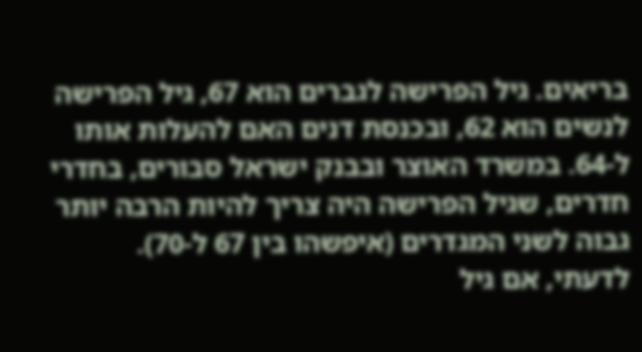בריאים. גיל הפרישה לגברים הוא 67, גיל הפרישה לנשים הוא 62, ובכנסת דנים האם להעלות אותו ל-64. במשרד האוצר ובבנק ישראל סבורים, בחדרי חדרים, שגיל הפרישה היה צריך להיות הרבה יותר גבוה לשני המגדרים (איפשהו בין 67 ל-70).
לדעתי, אם גיל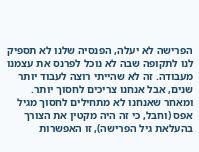הפרישה לא יעלה, הפנסיה שלנו לא תספיק לנו לתקופה שבה לא נוכל לפרנס את עצמנו מעבודה. זה לא שהייתי רוצה לעבוד יותר שנים, אבל אנחנו צריכים לחסוך יותר. ומאחר שאנחנו לא מתחילים לחסוך מגיל אפס (וחבל, כי זה היה מקטין את הצורך בהעלאת גיל הפרישה), זו האפשרות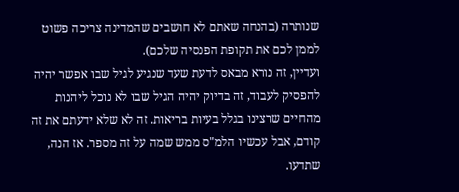שנותרה (בהנחה שאתם לא חושבים שהמדינה צריכה פשוט לממן לכם את תקופת הפנסיה שלכם).
ועדיין, זה נורא מבאס לדעת שעד שנגיע לגיל שבו אפשר יהיה להפסיק לעבוד, זה בדיוק יהיה הגיל שבו לא נוכל ליהנות מהחיים שרצינו בגלל בעיות בריאות. זה לא שלא ידעתם את זה קודם, אבל עכשיו הלמ"ס ממש שמה על זה מספר. אז הנה, שתדעו.